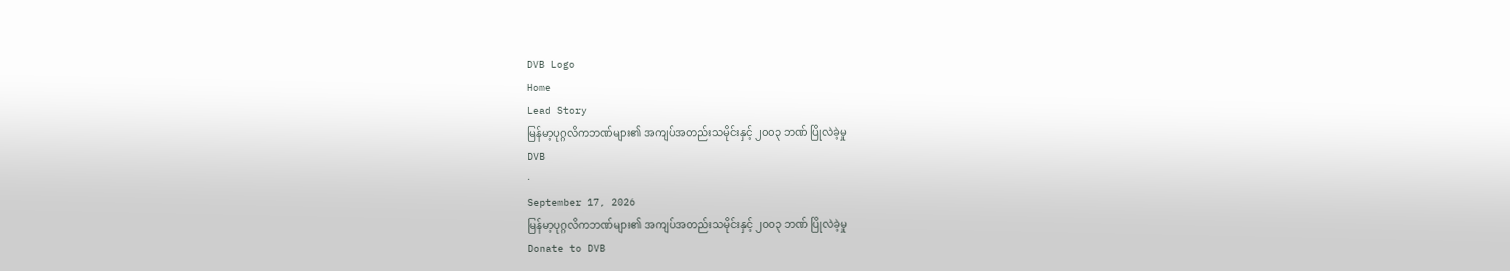DVB Logo
Home
Lead Story
မြန်မာ့ပုဂ္ဂလိကဘဏ်များ၏ အကျပ်အတည်းသမိုင်းနှင့် ၂၀၀၃ ဘဏ် ပြိုလဲခဲ့မှု
DVB
·
September 17, 2026
မြန်မာ့ပုဂ္ဂလိကဘဏ်များ၏ အကျပ်အတည်းသမိုင်းနှင့် ၂၀၀၃ ဘဏ် ပြိုလဲခဲ့မှု
Donate to DVB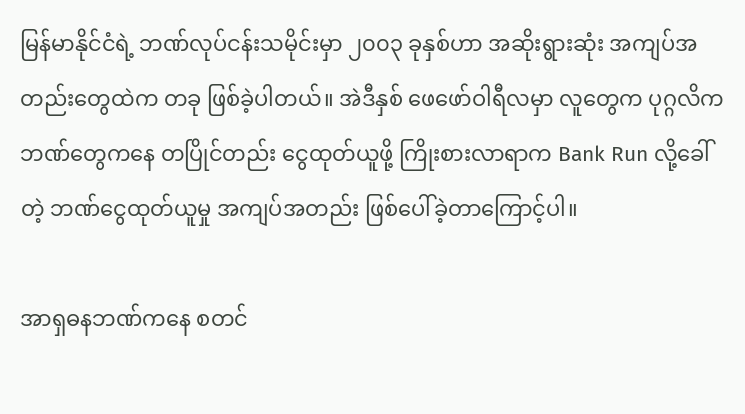မြန်မာနိုင်ငံရဲ့ ဘဏ်လုပ်ငန်းသမိုင်းမှာ ၂၀၀၃ ခုနှစ်ဟာ အဆိုးရွားဆုံး အကျပ်အတည်းတွေထဲက တခု ဖြစ်ခဲ့ပါတယ်။ အဲဒီနှစ် ဖေဖော်ဝါရီလမှာ လူတွေက ပုဂ္ဂလိကဘဏ်တွေကနေ တပြိုင်တည်း ငွေထုတ်ယူဖို့ ကြိုးစားလာရာက Bank Run လို့ခေါ်တဲ့ ဘဏ်ငွေထုတ်ယူမှု အကျပ်အတည်း ဖြစ်ပေါ်ခဲ့တာကြောင့်ပါ။

အာရှဓနဘဏ်ကနေ စတင်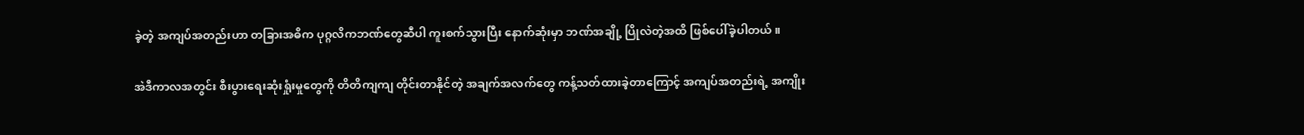ခဲ့တဲ့ အကျပ်အတည်းဟာ တခြားအဓိက ပုဂ္ဂလိကဘဏ်တွေဆီပါ ကူးစက်သွားပြီး နောက်ဆုံးမှာ ဘဏ်အချို့ ပြိုလဲတဲ့အထိ ဖြစ်ပေါ်ခဲ့ပါတယ်။

အဲဒီကာလအတွင်း စီးပွားရေးဆုံးရှုံးမှုတွေကို တိတိကျကျ တိုင်းတာနိုင်တဲ့ အချက်အလက်တွေ ကန့်သတ်ထားခဲ့တာကြောင့် အကျပ်အတည်းရဲ့ အကျိုး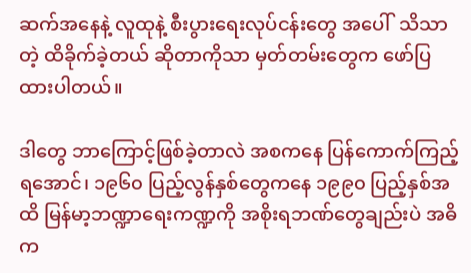ဆက်အနေနဲ့ လူထုနဲ့ စီးပွားရေးလုပ်ငန်းတွေ အပေါ်  သိသာတဲ့ ထိခိုက်ခဲ့တယ် ဆိုတာကိုသာ မှတ်တမ်းတွေက ဖော်ပြထားပါတယ်။

ဒါတွေ ဘာကြောင့်ဖြစ်ခဲ့တာလဲ အစကနေ ပြန်ကောက်ကြည့်ရအောင်၊ ၁၉၆၀ ပြည့်လွန်နှစ်တွေကနေ ၁၉၉၀ ပြည့်နှစ်အထိ မြန်မာ့ဘဏ္ဍာရေးကဏ္ဍကို အစိုးရဘဏ်တွေချည်းပဲ အဓိက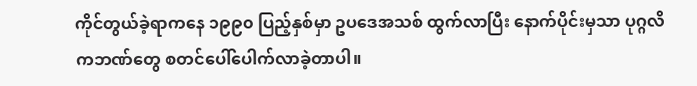ကိုင်တွယ်ခဲ့ရာကနေ ၁၉၉၀ ပြည့်နှစ်မှာ ဥပဒေအသစ် ထွက်လာပြီး နောက်ပိုင်းမှသာ ပုဂ္ဂလိကဘဏ်တွေ စတင်ပေါ်ပေါက်လာခဲ့တာပါ။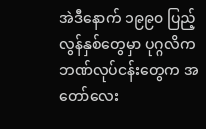အဲဒီနောက် ၁၉၉၀ ပြည့်လွန်နှစ်တွေမှာ ပုဂ္ဂလိကဘဏ်လုပ်ငန်းတွေက အတော်လေး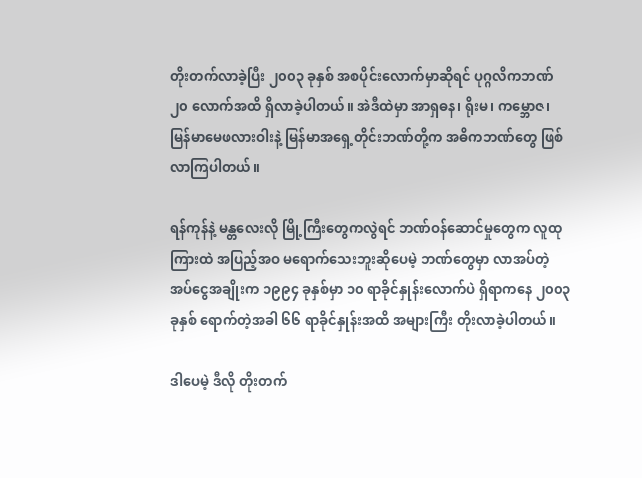တိုးတက်လာခဲ့ပြီး ၂၀၀၃ ခုနှစ် အစပိုင်းလောက်မှာဆိုရင် ပုဂ္ဂလိကဘဏ် ၂၀ လောက်အထိ ရှိလာခဲ့ပါတယ်။ အဲဒီထဲမှာ အာရှဓန၊ ရိုးမ၊ ကမ္ဘောဇ၊ မြန်မာမေဖလားဝါးနဲ့ မြန်မာအရှေ့တိုင်းဘဏ်တို့က အဓိကဘဏ်တွေ ဖြစ်လာကြပါတယ်။

ရန်ကုန်နဲ့ မန္တလေးလို မြို့ကြီးတွေကလွဲရင် ဘဏ်ဝန်ဆောင်မှုတွေက လူထုကြားထဲ အပြည့်အဝ မရောက်သေးဘူးဆိုပေမဲ့ ဘဏ်တွေမှာ လာအပ်တဲ့ အပ်ငွေအချိုးက ၁၉၉၄ ခုနှစ်မှာ ၁၀ ရာခိုင်နှုန်းလောက်ပဲ ရှိရာကနေ ၂၀၀၃ ခုနှစ် ရောက်တဲ့အခါ ၆၆ ရာခိုင်နှုန်းအထိ အများကြီး တိုးလာခဲ့ပါတယ်။

ဒါပေမဲ့ ဒီလို တိုးတက်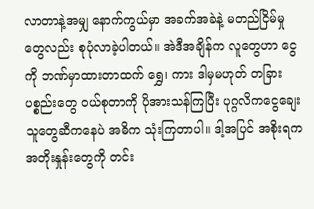လာတာနဲ့အမျှ နောက်ကွယ်မှာ အခက်အခဲနဲ့ မတည်ငြိမ်မှုတွေလည်း စုပုံလာခဲ့ပါတယ်။ အဲဒီအချိန်က လူတွေဟာ ငွေကို ဘဏ်မှာထားတာထက် ရွှေ၊ ကား ဒါမှမဟုတ် တခြားပစ္စည်းတွေ ဝယ်စုတာကို ပိုအားသန်ကြပြီး ပုဂ္ဂလိကငွေချေးသူတွေဆီကနေပဲ အဓိက သုံးကြတာပါ။ ဒါ့အပြင် အစိုးရက အတိုးနှုန်းတွေကို တင်း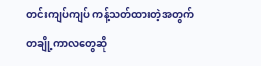တင်းကျပ်ကျပ် ကန့်သတ်ထားတဲ့အတွက် တချို့ကာလတွေဆို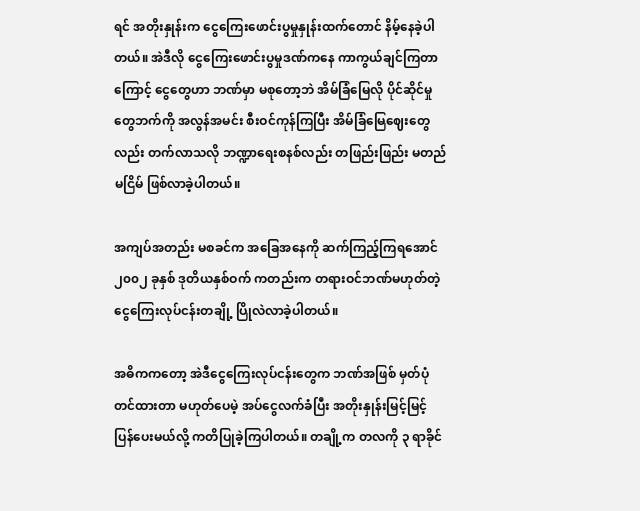ရင် အတိုးနှုန်းက ငွေကြေးဖောင်းပွမှုနှုန်းထက်တောင် နိမ့်နေခဲ့ပါတယ်။ အဲဒီလို ငွေကြေးဖောင်းပွမှုဒဏ်ကနေ ကာကွယ်ချင်ကြတာကြောင့် ငွေတွေဟာ ဘဏ်မှာ မစုတော့ဘဲ အိမ်ခြံမြေလို ပိုင်ဆိုင်မှုတွေဘက်ကို အလွန်အမင်း စီးဝင်ကုန်ကြပြီး အိမ်ခြံမြေဈေးတွေလည်း တက်လာသလို ဘဏ္ဍာရေးစနစ်လည်း တဖြည်းဖြည်း မတည်မငြိမ် ဖြစ်လာခဲ့ပါတယ်။

အကျပ်အတည်း မစခင်က အခြေအနေကို ဆက်ကြည့်ကြရအောင် ၂၀၀၂ ခုနှစ် ဒုတိယနှစ်ဝက် ကတည်းက တရားဝင်ဘဏ်မဟုတ်တဲ့ ငွေကြေးလုပ်ငန်းတချို့ ပြိုလဲလာခဲ့ပါတယ်။

အဓိကကတော့ အဲဒီငွေကြေးလုပ်ငန်းတွေက ဘဏ်အဖြစ် မှတ်ပုံတင်ထားတာ မဟုတ်ပေမဲ့ အပ်ငွေလက်ခံပြီး အတိုးနှုန်းမြင့်မြင့် ပြန်ပေးမယ်လို့ ကတိပြုခဲ့ကြပါတယ်။ တချို့က တလကို ၃ ရာခိုင်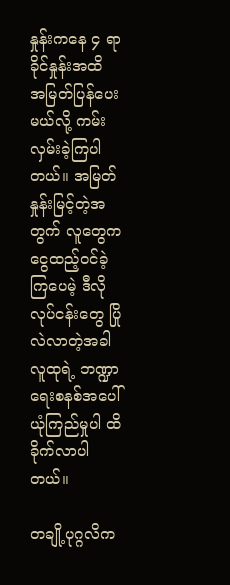နှုန်းကနေ ၄ ရာခိုင်နှုန်းအထိ အမြတ်ပြန်ပေးမယ်လို့ ကမ်းလှမ်းခဲ့ကြပါတယ်။ အမြတ်နှုန်းမြင့်တဲ့အတွက် လူတွေက ငွေထည့်ဝင်ခဲ့ကြပေမဲ့ ဒီလိုလုပ်ငန်းတွေ ပြိုလဲလာတဲ့အခါ လူထုရဲ့ ဘဏ္ဍာရေးစနစ်အပေါ် ယုံကြည်မှုပါ ထိခိုက်လာပါတယ်။

တချို့ပုဂ္ဂလိက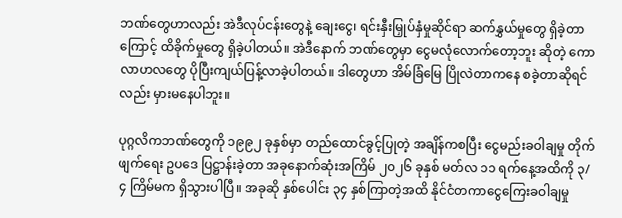ဘဏ်တွေဟာလည်း အဲဒီလုပ်ငန်းတွေနဲ့ ချေးငွေ၊ ရင်းနှီးမြှုပ်နှံမှုဆိုင်ရာ ဆက်နွှယ်မှုတွေ ရှိခဲ့တာကြောင့် ထိခိုက်မှုတွေ ရှိခဲ့ပါတယ်။ အဲဒီနောက် ဘဏ်တွေမှာ ငွေမလုံလောက်တော့ဘူး ဆိုတဲ့ ကောလာဟလတွေ ပိုပြီးကျယ်ပြန့်လာခဲ့ပါတယ်။ ဒါတွေဟာ အိမ်ခြံမြေ ပြိုလဲတာကနေ စခဲ့တာဆိုရင်လည်း မှားမနေပါဘူး။

ပုဂ္ဂလိကဘဏ်တွေကို ၁၉၉၂ ခုနှစ်မှာ တည်ထောင်ခွင့်ပြုတဲ့ အချိန်ကစပြီး ငွေမည်းခဝါချမှု တိုက်ဖျက်ရေး ဥပဒေ ပြဋ္ဌာန်းခဲ့တာ အခုနောက်ဆုံးအကြိမ် ၂၀၂၆ ခုနှစ် မတ်လ ၁၁ ရက်နေ့အထိကို ၃/၄ ကြိမ်မက ရှိသွားပါပြီ။ အခုဆို နှစ်ပေါင်း ၃၄ နှစ်ကြာတဲ့အထိ နိုင်ငံတကာငွေကြေးခဝါချမှု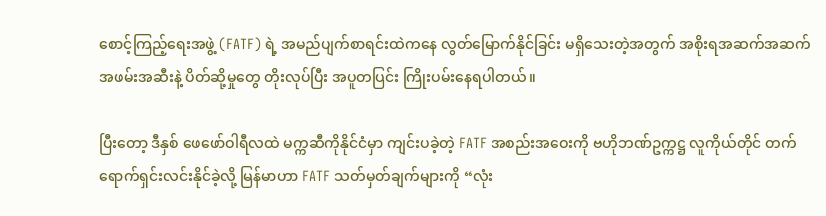စောင့်ကြည့်ရေးအဖွဲ့ (FATF) ရဲ့ အမည်ပျက်စာရင်းထဲကနေ လွတ်မြောက်နိုင်ခြင်း မရှိသေးတဲ့အတွက် အစိုးရအဆက်အဆက် အဖမ်းအဆီးနဲ့ ပိတ်ဆို့မှုတွေ တိုးလုပ်ပြီး အပူတပြင်း ကြိုးပမ်းနေရပါတယ်။

ပြီးတော့ ဒီနှစ် ဖေဖော်ဝါရီလထဲ မက္ကဆီကိုနိုင်ငံမှာ ကျင်းပခဲ့တဲ့ FATF အစည်းအဝေးကို ဗဟိုဘဏ်ဥက္ကဋ္ဌ လူကိုယ်တိုင် တက်ရောက်ရှင်းလင်းနိုင်ခဲ့လို့ မြန်မာဟာ FATF သတ်မှတ်ချက်များကို “လုံး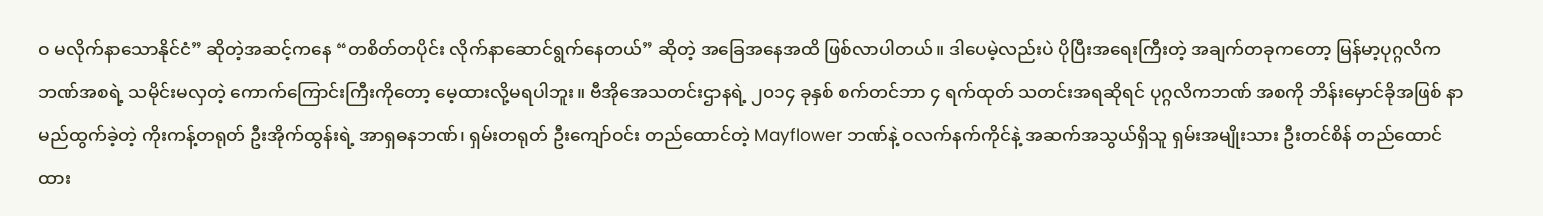ဝ မလိုက်နာသောနိုင်ငံ” ဆိုတဲ့အဆင့်ကနေ “တစိတ်တပိုင်း လိုက်နာဆောင်ရွက်နေတယ်” ဆိုတဲ့ အခြေအနေအထိ ဖြစ်လာပါတယ်။ ဒါပေမဲ့လည်းပဲ ပိုပြီးအရေးကြီးတဲ့ အချက်တခုကတော့ မြန်မာ့ပုဂ္ဂလိကဘဏ်အစရဲ့ သမိုင်းမလှတဲ့ ကောက်ကြောင်းကြီးကိုတော့ မေ့ထားလို့မရပါဘူး။ ဗီအိုအေသတင်းဌာနရဲ့ ၂၀၁၄ ခုနှစ် စက်တင်ဘာ ၄ ရက်ထုတ် သတင်းအရဆိုရင် ပုဂ္ဂလိကဘဏ် အစကို ဘိန်းမှောင်ခိုအဖြစ် နာမည်ထွက်ခဲ့တဲ့ ကိုးကန့်တရုတ် ဦးအိုက်ထွန်းရဲ့ အာရှဓနဘဏ်၊ ရှမ်းတရုတ် ဦးကျော်ဝင်း တည်ထောင်တဲ့ Mayflower ဘဏ်နဲ့ ဝလက်နက်ကိုင်နဲ့ အဆက်အသွယ်ရှိသူ ရှမ်းအမျိုးသား ဦးတင်စိန် တည်ထောင်ထား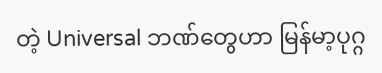တဲ့ Universal ဘဏ်တွေဟာ မြန်မာ့ပုဂ္ဂ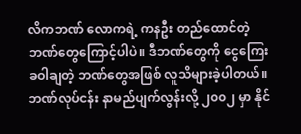လိကဘဏ် လောကရဲ့ ကနဦး တည်ထောင်တဲ့ ဘဏ်တွေကြောင့်ပါပဲ။ ဒီဘဏ်တွေကို ငွေကြေးခဝါချတဲ့ ဘဏ်တွေအဖြစ် လူသိများခဲ့ပါတယ်။ ဘဏ်လုပ်ငန်း နာမည်ပျက်လွန်းလို့ ၂၀၀၂ မှာ နိုင်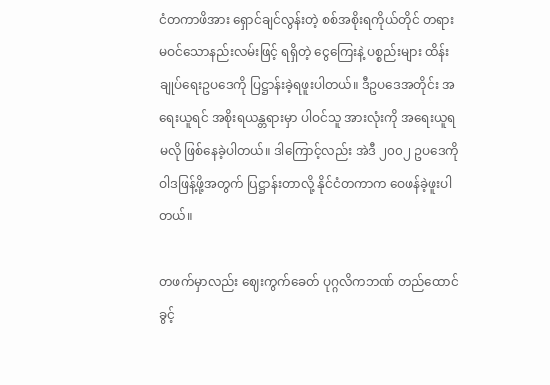ငံတကာဖိအား ရှောင်ချင်လွန်းတဲ့ စစ်အစိုးရကိုယ်တိုင် တရားမဝင်သောနည်းလမ်းဖြင့် ရရှိတဲ့ ငွေကြေးနဲ့ ပစ္စည်းများ ထိန်းချုပ်ရေးဥပဒေကို ပြဋ္ဌာန်းခဲ့ရဖူးပါတယ်။ ဒီဥပဒေအတိုင်း အရေးယူရင် အစိုးရယန္တရားမှာ ပါဝင်သူ အားလုံးကို အရေးယူရမလို ဖြစ်နေခဲ့ပါတယ်။ ဒါကြောင့်လည်း အဲဒီ ၂၀၀၂ ဥပဒေကို ဝါဒဖြန့်ဖို့အတွက် ပြဋ္ဌာန်းတာလို့ နိုင်ငံတကာက ဝေဖန်ခဲ့ဖူးပါတယ်။

တဖက်မှာလည်း ဈေးကွက်ခေတ် ပုဂ္ဂလိကဘဏ် တည်ထောင်ခွင့်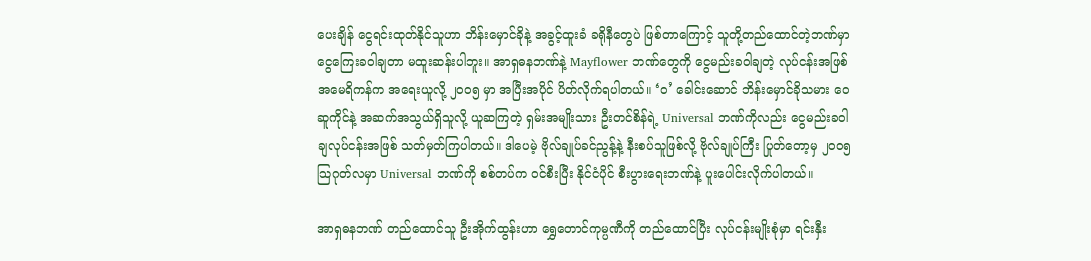ပေးချိန် ငွေရင်းထုတ်နိုင်သူဟာ ဘိန်းမှောင်ခိုနဲ့ အခွင့်ထူးခံ ခရိုနီတွေပဲ ဖြစ်တာကြောင့် သူတို့တည်ထောင်တဲ့ဘဏ်မှာ ငွေကြေးခဝါချတာ မထူးဆန်းပါဘူး။ အာရှဓနဘဏ်နဲ့ Mayflower ဘဏ်တွေကို ငွေမည်းခဝါချတဲ့ လုပ်ငန်းအဖြစ် အမေရိကန်က အရေးယူလို့ ၂၀၀၅ မှာ အပြီးအပိုင် ပိတ်လိုက်ရပါတယ်။ ‘ဝ’ ခေါင်းဆောင် ဘိန်းမှောင်ခိုသမား ဝေဆူကိုင်နဲ့ အဆက်အသွယ်ရှိသူလို့ ယူဆကြတဲ့ ရှမ်းအမျိုးသား ဦးတင်စိန်ရဲ့ Universal ဘဏ်ကိုလည်း ငွေမည်းခဝါချလုပ်ငန်းအဖြစ် သတ်မှတ်ကြပါတယ်။ ဒါပေမဲ့ ဗိုလ်ချုပ်ခင်ညွန့်နဲ့ နီးစပ်သူဖြစ်လို့ ဗိုလ်ချုပ်ကြီး ပြုတ်တော့မှ ၂၀၀၅ သြဂုတ်လမှာ Universal ဘဏ်ကို စစ်တပ်က ဝင်စီးပြီး နိုင်ငံပိုင် စီးပွားရေးဘဏ်နဲ့ ပူးပေါင်းလိုက်ပါတယ်။

အာရှဓနဘဏ် တည်ထောင်သူ ဦးအိုက်ထွန်းဟာ ရွှေတောင်ကုမ္ပဏီကို တည်ထောင်ပြီး လုပ်ငန်းမျိုးစုံမှာ ရင်းနှီး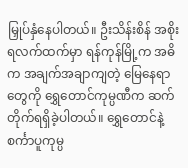မြှုပ်နှံနေပါတယ်။ ဦးသိန်းစိန် အစိုးရလက်ထက်မှာ ရန်ကုန်မြို့က အဓိက အချက်အချာကျတဲ့ မြေနေရာတွေကို ရွှေတောင်ကုမ္ပဏီက ဆက်တိုက်ရရှိခဲ့ပါတယ်။ ရွှေတောင်နဲ့ စင်္ကာပူကုမ္ပ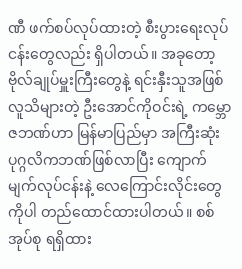ဏီ ဖက်စပ်လုပ်ထားတဲ့ စီးပွားရေးလုပ်ငန်းတွေလည်း ရှိပါတယ်။ အခုတော့ ဗိုလ်ချုပ်မှူးကြီးတွေနဲ့ ရင်းနှီးသူအဖြစ် လူသိများတဲ့ ဦးအောင်ကိုဝင်းရဲ့ ကမ္ဘောဇဘဏ်ဟာ မြန်မာပြည်မှာ အကြီးဆုံးပုဂ္ဂလိကဘဏ်ဖြစ်လာပြီး ကျောက်မျက်လုပ်ငန်းနဲ့ လေကြောင်းလိုင်းတွေကိုပါ တည်ထောင်ထားပါတယ်။ စစ်အုပ်စု ရရှိထား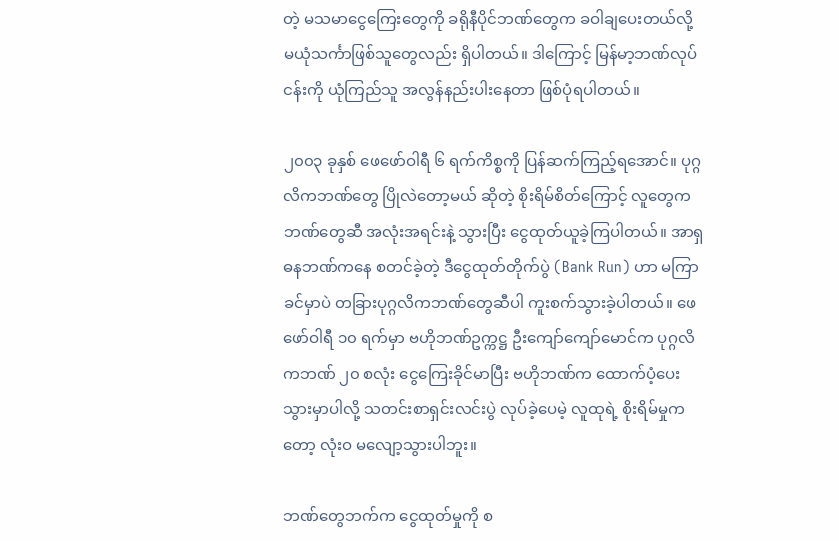တဲ့ မသမာငွေကြေးတွေကို ခရိုနီပိုင်ဘဏ်တွေက ခဝါချပေးတယ်လို့ မယုံသင်္ကာဖြစ်သူတွေလည်း ရှိပါတယ်။ ဒါကြောင့် မြန်မာ့ဘဏ်လုပ်ငန်းကို ယုံကြည်သူ အလွန်နည်းပါးနေတာ ဖြစ်ပုံရပါတယ်။

၂၀၀၃ ခုနှစ် ဖေဖော်ဝါရီ ၆ ရက်ကိစ္စကို ပြန်ဆက်ကြည့်ရအောင်။ ပုဂ္ဂလိကဘဏ်တွေ ပြိုလဲတော့မယ် ဆိုတဲ့ စိုးရိမ်စိတ်ကြောင့် လူတွေက ဘဏ်တွေဆီ အလုံးအရင်းနဲ့ သွားပြီး ငွေထုတ်ယူခဲ့ကြပါတယ်။ အာရှဓနဘဏ်ကနေ စတင်ခဲ့တဲ့ ဒီငွေထုတ်တိုက်ပွဲ (Bank Run) ဟာ မကြာခင်မှာပဲ တခြားပုဂ္ဂလိကဘဏ်တွေဆီပါ ကူးစက်သွားခဲ့ပါတယ်။ ဖေဖော်ဝါရီ ၁၀ ရက်မှာ ဗဟိုဘဏ်ဥက္ကဋ္ဌ ဦးကျော်ကျော်မောင်က ပုဂ္ဂလိကဘဏ် ၂၀ စလုံး ငွေကြေးခိုင်မာပြီး ဗဟိုဘဏ်က ထောက်ပံ့ပေးသွားမှာပါလို့ သတင်းစာရှင်းလင်းပွဲ လုပ်ခဲ့ပေမဲ့ လူထုရဲ့ စိုးရိမ်မှုကတော့ လုံးဝ မလျော့သွားပါဘူး။

ဘဏ်တွေဘက်က ငွေထုတ်မှုကို စ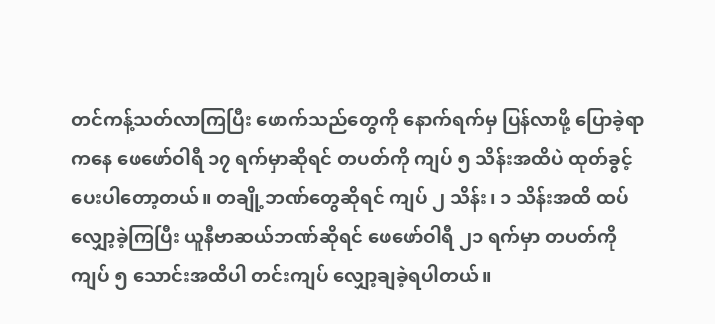တင်ကန့်သတ်လာကြပြီး ဖောက်သည်တွေကို နောက်ရက်မှ ပြန်လာဖို့ ပြောခဲ့ရာကနေ ဖေဖော်ဝါရီ ၁၇ ရက်မှာဆိုရင် တပတ်ကို ကျပ် ၅ သိန်းအထိပဲ ထုတ်ခွင့်ပေးပါတော့တယ်။ တချို့ဘဏ်တွေဆိုရင် ကျပ် ၂ သိန်း၊ ၁ သိန်းအထိ ထပ်လျှော့ခဲ့ကြပြီး ယူနီဗာဆယ်ဘဏ်ဆိုရင် ဖေဖော်ဝါရီ ၂၁ ရက်မှာ တပတ်ကို ကျပ် ၅ သောင်းအထိပါ တင်းကျပ် လျှော့ချခဲ့ရပါတယ်။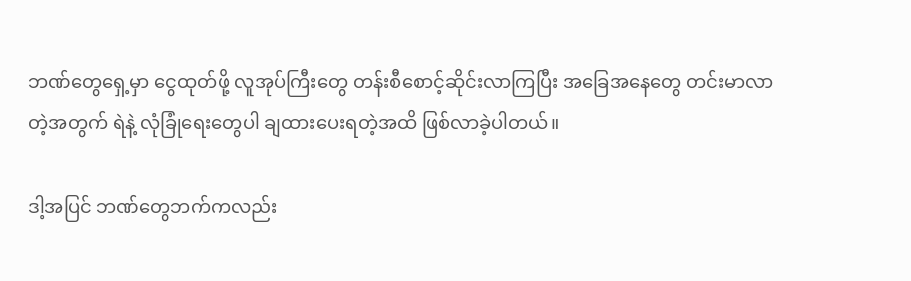ဘဏ်တွေရှေ့မှာ ငွေထုတ်ဖို့ လူအုပ်ကြီးတွေ တန်းစီစောင့်ဆိုင်းလာကြပြီး အခြေအနေတွေ တင်းမာလာတဲ့အတွက် ရဲနဲ့ လုံခြုံရေးတွေပါ ချထားပေးရတဲ့အထိ ဖြစ်လာခဲ့ပါတယ်။

ဒါ့အပြင် ဘဏ်တွေဘက်ကလည်း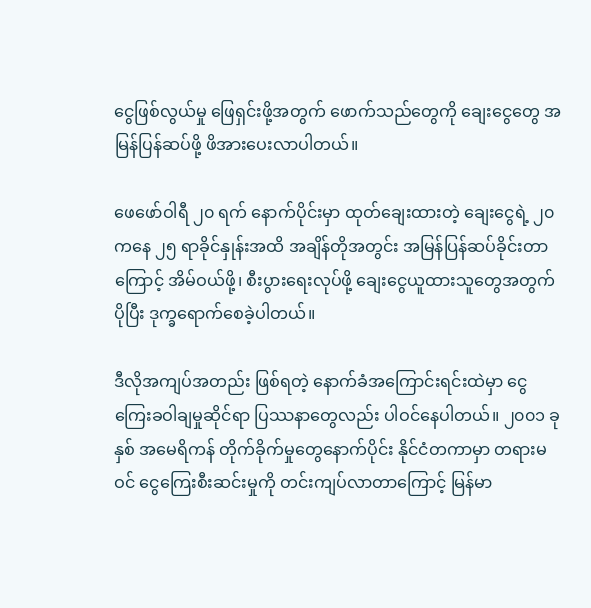ငွေဖြစ်လွယ်မှု ဖြေရှင်းဖို့အတွက် ဖောက်သည်တွေကို ချေးငွေတွေ အမြန်ပြန်ဆပ်ဖို့ ဖိအားပေးလာပါတယ်။

ဖေဖော်ဝါရီ ၂၀ ရက် နောက်ပိုင်းမှာ ထုတ်ချေးထားတဲ့ ချေးငွေရဲ့ ၂၀ ကနေ ၂၅ ရာခိုင်နှုန်းအထိ အချိန်တိုအတွင်း အမြန်ပြန်ဆပ်ခိုင်းတာကြောင့် အိမ်ဝယ်ဖို့၊ စီးပွားရေးလုပ်ဖို့ ချေးငွေယူထားသူတွေအတွက် ပိုပြီး ဒုက္ခရောက်စေခဲ့ပါတယ်။

ဒီလိုအကျပ်အတည်း ဖြစ်ရတဲ့ နောက်ခံအကြောင်းရင်းထဲမှာ ငွေကြေးခဝါချမှုဆိုင်ရာ ပြဿနာတွေလည်း ပါဝင်နေပါတယ်။ ၂၀၀၁ ခုနှစ် အမေရိကန် တိုက်ခိုက်မှုတွေနောက်ပိုင်း နိုင်ငံတကာမှာ တရားမဝင် ငွေကြေးစီးဆင်းမှုကို တင်းကျပ်လာတာကြောင့် မြန်မာ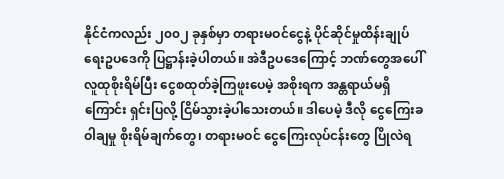နိုင်ငံကလည်း ၂၀၀၂ ခုနှစ်မှာ တရားမဝင်ငွေနဲ့ ပိုင်ဆိုင်မှုထိန်းချုပ်ရေးဥပဒေကို ပြဋ္ဌာန်းခဲ့ပါတယ်။ အဲဒီဥပဒေကြောင့် ဘဏ်တွေအပေါ် လူထုစိုးရိမ်ပြီး ငွေစထုတ်ခဲ့ကြဖူးပေမဲ့ အစိုးရက အန္တရာယ်မရှိကြောင်း ရှင်းပြလို့ ငြိမ်သွားခဲ့ပါသေးတယ်။ ဒါပေမဲ့ ဒီလို ငွေကြေးခဝါချမှု စိုးရိမ်ချက်တွေ၊ တရားမဝင် ငွေကြေးလုပ်ငန်းတွေ ပြိုလဲရ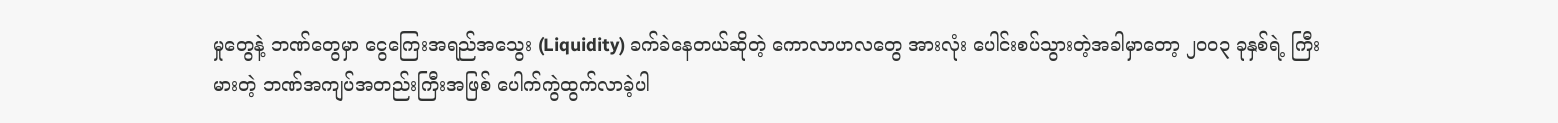မှုတွေနဲ့ ဘဏ်တွေမှာ ငွေကြေးအရည်အသွေး (Liquidity) ခက်ခဲနေတယ်ဆိုတဲ့ ကောလာဟလတွေ အားလုံး ပေါင်းစပ်သွားတဲ့အခါမှာတော့ ၂၀၀၃ ခုနှစ်ရဲ့ ကြီးမားတဲ့ ဘဏ်အကျပ်အတည်းကြီးအဖြစ် ပေါက်ကွဲထွက်လာခဲ့ပါ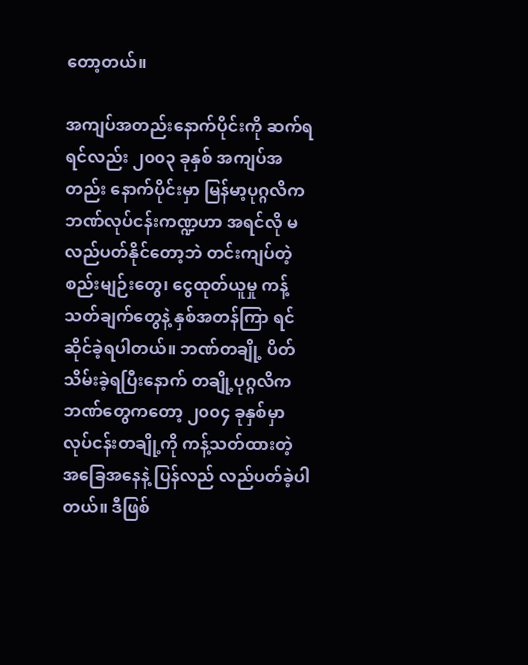တော့တယ်။

အကျပ်အတည်းနောက်ပိုင်းကို ဆက်ရရင်လည်း ၂၀၀၃ ခုနှစ် အကျပ်အတည်း နောက်ပိုင်းမှာ မြန်မာ့ပုဂ္ဂလိကဘဏ်လုပ်ငန်းကဏ္ဍဟာ အရင်လို မလည်ပတ်နိုင်တော့ဘဲ တင်းကျပ်တဲ့ စည်းမျဉ်းတွေ၊ ငွေထုတ်ယူမှု ကန့်သတ်ချက်တွေနဲ့ နှစ်အတန်ကြာ ရင်ဆိုင်ခဲ့ရပါတယ်။ ဘဏ်တချို့ ပိတ်သိမ်းခဲ့ရပြီးနောက် တချို့ပုဂ္ဂလိကဘဏ်တွေကတော့ ၂၀၀၄ ခုနှစ်မှာ လုပ်ငန်းတချို့ကို ကန့်သတ်ထားတဲ့ အခြေအနေနဲ့ ပြန်လည် လည်ပတ်ခဲ့ပါတယ်။ ဒီဖြစ်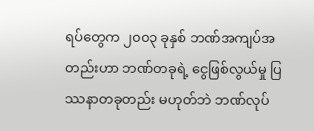ရပ်တွေက ၂၀၀၃ ခုနှစ် ဘဏ်အကျပ်အတည်းဟာ ဘဏ်တခုရဲ့ ငွေဖြစ်လွယ်မှု ပြဿနာတခုတည်း မဟုတ်ဘဲ ဘဏ်လုပ်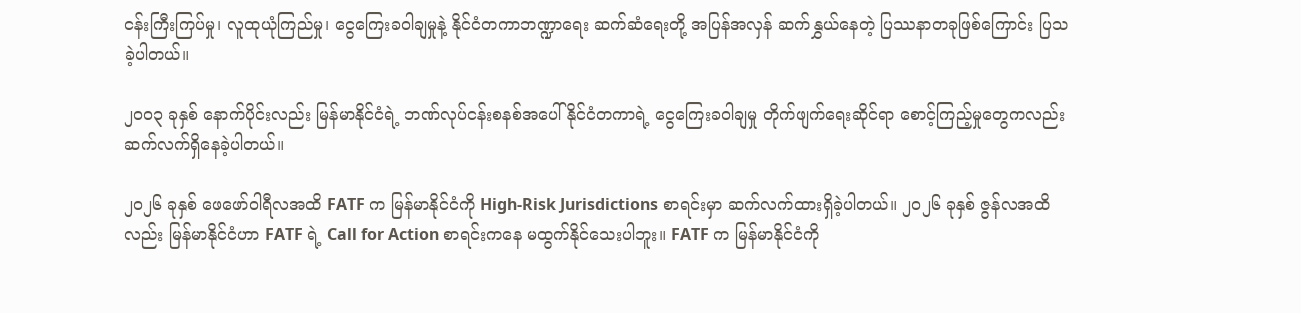ငန်းကြီးကြပ်မှု၊ လူထုယုံကြည်မှု၊ ငွေကြေးခဝါချမှုနဲ့ နိုင်ငံတကာဘဏ္ဍာရေး ဆက်ဆံရေးတို့ အပြန်အလှန် ဆက်နွှယ်နေတဲ့ ပြဿနာတခုဖြစ်ကြောင်း ပြသခဲ့ပါတယ်။

၂၀၀၃ ခုနှစ် နောက်ပိုင်းလည်း မြန်မာနိုင်ငံရဲ့ ဘဏ်လုပ်ငန်းစနစ်အပေါ် နိုင်ငံတကာရဲ့ ငွေကြေးခဝါချမှု တိုက်ဖျက်ရေးဆိုင်ရာ စောင့်ကြည့်မှုတွေကလည်း ဆက်လက်ရှိနေခဲ့ပါတယ်။

၂၀၂၆ ခုနှစ် ဖေဖော်ဝါရီလအထိ FATF က မြန်မာနိုင်ငံကို High-Risk Jurisdictions စာရင်းမှာ ဆက်လက်ထားရှိခဲ့ပါတယ်။ ၂၀၂၆ ခုနှစ် ဇွန်လအထိလည်း မြန်မာနိုင်ငံဟာ FATF ရဲ့ Call for Action စာရင်းကနေ မထွက်နိုင်သေးပါဘူး။ FATF က မြန်မာနိုင်ငံကို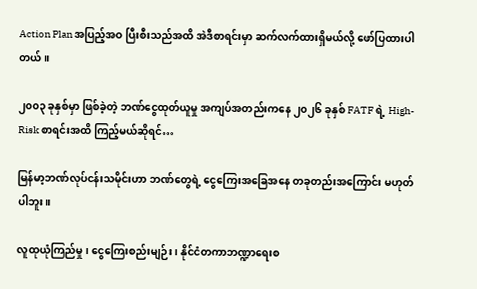Action Plan အပြည့်အဝ ပြီးစီးသည်အထိ အဲဒီစာရင်းမှာ ဆက်လက်ထားရှိမယ်လို့ ဖော်ပြထားပါတယ်။

၂၀၀၃ ခုနှစ်မှာ ဖြစ်ခဲ့တဲ့ ဘဏ်ငွေထုတ်ယူမှု အကျပ်အတည်းကနေ ၂၀၂၆ ခုနှစ် FATF ရဲ့ High-Risk စာရင်းအထိ ကြည့်မယ်ဆိုရင်…

မြန်မာ့ဘဏ်လုပ်ငန်းသမိုင်းဟာ ဘဏ်တွေရဲ့ ငွေကြေးအခြေအနေ တခုတည်းအကြောင်း မဟုတ်ပါဘူး။

လူထုယုံကြည်မှု၊ ငွေကြေးစည်းမျဉ်း၊ နိုင်ငံတကာဘဏ္ဍာရေးစ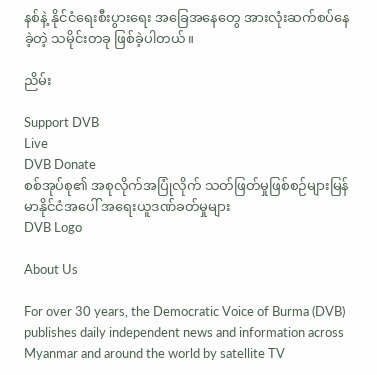နစ်နဲ့ နိုင်ငံရေးစီးပွားရေး အခြေအနေတွေ အားလုံးဆက်စပ်နေခဲ့တဲ့ သမိုင်းတခု ဖြစ်ခဲ့ပါတယ်။

ညိမ်း

Support DVB
Live
DVB Donate
စစ်အုပ်စု၏ အစုလိုက်အပြုံလိုက် သတ်ဖြတ်မှုဖြစ်စဉ်များမြန်မာနိုင်ငံအပေါ် အရေးယူဒဏ်ခတ်မှုများ
DVB Logo

About Us

For over 30 years, the Democratic Voice of Burma (DVB) publishes daily independent news and information across Myanmar and around the world by satellite TV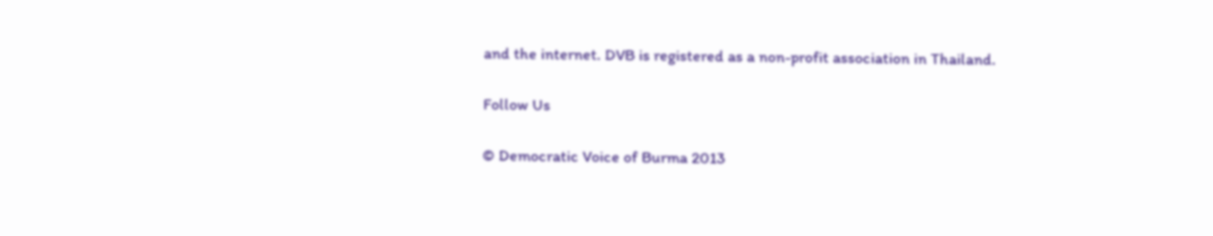and the internet. DVB is registered as a non-profit association in Thailand.

Follow Us

© Democratic Voice of Burma 2013